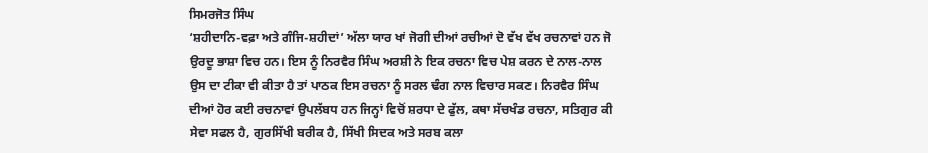ਸਿਮਰਜੋਤ ਸਿੰਘ
‘ਸ਼ਹੀਦਾਨਿ-ਵਫ਼ਾ ਅਤੇ ਗੰਜਿ-ਸ਼ਹੀਦਾਂ’ ਅੱਲਾ ਯਾਰ ਖਾਂ ਜੋਗੀ ਦੀਆਂ ਰਚੀਆਂ ਦੋ ਵੱਖ ਵੱਖ ਰਚਨਾਵਾਂ ਹਨ ਜੋ ਉਰਦੂ ਭਾਸ਼ਾ ਵਿਚ ਹਨ। ਇਸ ਨੂੰ ਨਿਰਵੈਰ ਸਿੰਘ ਅਰਸ਼ੀ ਨੇ ਇਕ ਰਚਨਾ ਵਿਚ ਪੇਸ਼ ਕਰਨ ਦੇ ਨਾਲ-ਨਾਲ ਉਸ ਦਾ ਟੀਕਾ ਵੀ ਕੀਤਾ ਹੈ ਤਾਂ ਪਾਠਕ ਇਸ ਰਚਨਾ ਨੂੰ ਸਰਲ ਢੰਗ ਨਾਲ ਵਿਚਾਰ ਸਕਣ। ਨਿਰਵੈਰ ਸਿੰਘ ਦੀਆਂ ਹੋਰ ਕਈ ਰਚਨਾਵਾਂ ਉਪਲੱਬਧ ਹਨ ਜਿਨ੍ਹਾਂ ਵਿਚੋਂ ਸ਼ਰਧਾ ਦੇ ਫੁੱਲ, ਕਥਾ ਸੱਚਖੰਡ ਰਚਨਾ, ਸਤਿਗੁਰ ਕੀ ਸੇਵਾ ਸਫਲ ਹੈ, ਗੁਰਸਿੱਖੀ ਬਰੀਕ ਹੈ, ਸਿੱਖੀ ਸਿਦਕ ਅਤੇ ਸਰਬ ਕਲਾ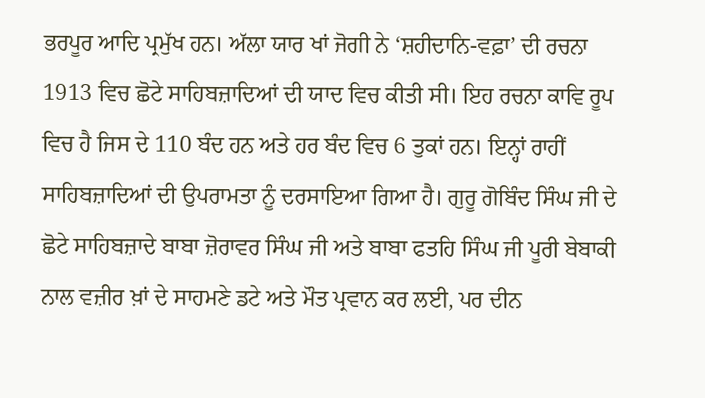ਭਰਪੂਰ ਆਦਿ ਪ੍ਰਮੁੱਖ ਹਨ। ਅੱਲਾ ਯਾਰ ਖਾਂ ਜੋਗੀ ਨੇ ‘ਸ਼ਹੀਦਾਨਿ-ਵਫ਼ਾ’ ਦੀ ਰਚਨਾ 1913 ਵਿਚ ਛੋਟੇ ਸਾਹਿਬਜ਼ਾਦਿਆਂ ਦੀ ਯਾਦ ਵਿਚ ਕੀਤੀ ਸੀ। ਇਹ ਰਚਨਾ ਕਾਵਿ ਰੂਪ ਵਿਚ ਹੈ ਜਿਸ ਦੇ 110 ਬੰਦ ਹਨ ਅਤੇ ਹਰ ਬੰਦ ਵਿਚ 6 ਤੁਕਾਂ ਹਨ। ਇਨ੍ਹਾਂ ਰਾਹੀਂ ਸਾਹਿਬਜ਼ਾਦਿਆਂ ਦੀ ਉਪਰਾਮਤਾ ਨੂੰ ਦਰਸਾਇਆ ਗਿਆ ਹੈ। ਗੁਰੂ ਗੋਬਿੰਦ ਸਿੰਘ ਜੀ ਦੇ ਛੋਟੇ ਸਾਹਿਬਜ਼ਾਦੇ ਬਾਬਾ ਜ਼ੋਰਾਵਰ ਸਿੰਘ ਜੀ ਅਤੇ ਬਾਬਾ ਫਤਹਿ ਸਿੰਘ ਜੀ ਪੂਰੀ ਬੇਬਾਕੀ ਨਾਲ ਵਜ਼ੀਰ ਖ਼ਾਂ ਦੇ ਸਾਹਮਣੇ ਡਟੇ ਅਤੇ ਮੌਤ ਪ੍ਰਵਾਨ ਕਰ ਲਈ, ਪਰ ਦੀਨ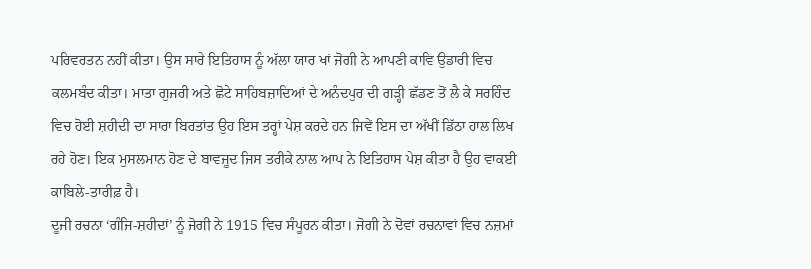ਪਰਿਵਰਤਨ ਨਹੀਂ ਕੀਤਾ। ਉਸ ਸਾਰੇ ਇਤਿਹਾਸ ਨੂੰ ਅੱਲਾ ਯਾਰ ਖਾਂ ਜੋਗੀ ਨੇ ਆਪਣੀ ਕਾਵਿ ਉਡਾਰੀ ਵਿਚ ਕਲਮਬੰਦ ਕੀਤਾ। ਮਾਤਾ ਗੁਜਰੀ ਅਤੇ ਛੋਟੇ ਸਾਹਿਬਜ਼ਾਦਿਆਂ ਦੇ ਅਨੰਦਪੁਰ ਦੀ ਗੜ੍ਹੀ ਛੱਡਣ ਤੋਂ ਲੈ ਕੇ ਸਰਹਿੰਦ ਵਿਚ ਹੋਈ ਸ਼ਹੀਦੀ ਦਾ ਸਾਰਾ ਬਿਰਤਾਂਤ ਉਹ ਇਸ ਤਰ੍ਹਾਂ ਪੇਸ਼ ਕਰਦੇ ਹਨ ਜਿਵੇਂ ਇਸ ਦਾ ਅੱਖੀਂ ਡਿੱਠਾ ਹਾਲ ਲਿਖ ਰਹੇ ਹੋਣ। ਇਕ ਮੁਸਲਮਾਨ ਹੋਣ ਦੇ ਬਾਵਜੂਦ ਜਿਸ ਤਰੀਕੇ ਨਾਲ ਆਪ ਨੇ ਇਤਿਹਾਸ ਪੇਸ਼ ਕੀਤਾ ਹੈ ਉਹ ਵਾਕਈ ਕਾਬਿਲੇ-ਤਾਰੀਫ਼ ਹੈ।
ਦੂਜੀ ਰਚਨਾ ‘ਗੰਜਿ-ਸ਼ਹੀਦਾਂ’ ਨੂੰ ਜੋਗੀ ਨੇ 1915 ਵਿਚ ਸੰਪੂਰਨ ਕੀਤਾ। ਜੋਗੀ ਨੇ ਦੋਵਾਂ ਰਚਨਾਵਾਂ ਵਿਚ ਨਜ਼ਮਾਂ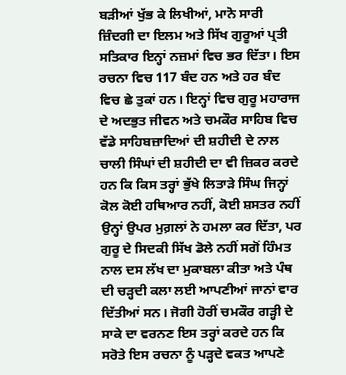ਬੜੀਆਂ ਖੁੱਭ ਕੇ ਲਿਖੀਆਂ, ਮਾਨੋ ਸਾਰੀ ਜ਼ਿੰਦਗੀ ਦਾ ਇਲਮ ਅਤੇ ਸਿੱਖ ਗੁਰੂਆਂ ਪ੍ਰਤੀ ਸਤਿਕਾਰ ਇਨ੍ਹਾਂ ਨਜ਼ਮਾਂ ਵਿਚ ਭਰ ਦਿੱਤਾ। ਇਸ ਰਚਨਾ ਵਿਚ 117 ਬੰਦ ਹਨ ਅਤੇ ਹਰ ਬੰਦ ਵਿਚ ਛੇ ਤੁਕਾਂ ਹਨ। ਇਨ੍ਹਾਂ ਵਿਚ ਗੁਰੂ ਮਹਾਰਾਜ ਦੇ ਅਦਭੁਤ ਜੀਵਨ ਅਤੇ ਚਮਕੌਰ ਸਾਹਿਬ ਵਿਚ ਵੱਡੇ ਸਾਹਿਬਜ਼ਾਦਿਆਂ ਦੀ ਸ਼ਹੀਦੀ ਦੇ ਨਾਲ ਚਾਲੀ ਸਿੰਘਾਂ ਦੀ ਸ਼ਹੀਦੀ ਦਾ ਵੀ ਜ਼ਿਕਰ ਕਰਦੇ ਹਨ ਕਿ ਕਿਸ ਤਰ੍ਹਾਂ ਭੁੱਖੇ ਲਿਤਾੜੇ ਸਿੰਘ ਜਿਨ੍ਹਾਂ ਕੋਲ ਕੋਈ ਹਥਿਆਰ ਨਹੀਂ, ਕੋਈ ਸ਼ਸਤਰ ਨਹੀਂ ਉਨ੍ਹਾਂ ਉਪਰ ਮੁਗ਼ਲਾਂ ਨੇ ਹਮਲਾ ਕਰ ਦਿੱਤਾ, ਪਰ ਗੁਰੂ ਦੇ ਸਿਦਕੀ ਸਿੱਖ ਡੋਲੇ ਨਹੀਂ ਸਗੋਂ ਹਿੰਮਤ ਨਾਲ ਦਸ ਲੱਖ ਦਾ ਮੁਕਾਬਲਾ ਕੀਤਾ ਅਤੇ ਪੰਥ ਦੀ ਚੜ੍ਹਦੀ ਕਲਾ ਲਈ ਆਪਣੀਆਂ ਜਾਨਾਂ ਵਾਰ ਦਿੱਤੀਆਂ ਸਨ। ਜੋਗੀ ਹੋਰੀਂ ਚਮਕੌਰ ਗੜ੍ਹੀ ਦੇ ਸਾਕੇ ਦਾ ਵਰਨਣ ਇਸ ਤਰ੍ਹਾਂ ਕਰਦੇ ਹਨ ਕਿ ਸਰੋਤੇ ਇਸ ਰਚਨਾ ਨੂੰ ਪੜ੍ਹਦੇ ਵਕਤ ਆਪਣੇ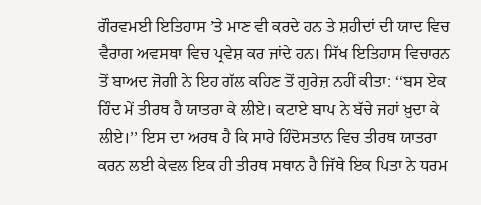ਗੌਰਵਮਈ ਇਤਿਹਾਸ ’ਤੇ ਮਾਣ ਵੀ ਕਰਦੇ ਹਨ ਤੇ ਸ਼ਹੀਦਾਂ ਦੀ ਯਾਦ ਵਿਚ ਵੈਰਾਗ ਅਵਸਥਾ ਵਿਚ ਪ੍ਰਵੇਸ਼ ਕਰ ਜਾਂਦੇ ਹਨ। ਸਿੱਖ ਇਤਿਹਾਸ ਵਿਚਾਰਨ ਤੋਂ ਬਾਅਦ ਜੋਗੀ ਨੇ ਇਹ ਗੱਲ ਕਹਿਣ ਤੋਂ ਗੁਰੇਜ਼ ਨਹੀਂ ਕੀਤਾ: ‘‘ਬਸ ਏਕ ਹਿੰਦ ਮੇਂ ਤੀਰਥ ਹੈ ਯਾਤਰਾ ਕੇ ਲੀਏ। ਕਟਾਏ ਬਾਪ ਨੇ ਬੱਚੇ ਜਹਾਂ ਖ਼ੁਦਾ ਕੇ ਲੀਏ।’’ ਇਸ ਦਾ ਅਰਥ ਹੈ ਕਿ ਸਾਰੇ ਹਿੰਦੋਸਤਾਨ ਵਿਚ ਤੀਰਥ ਯਾਤਰਾ ਕਰਨ ਲਈ ਕੇਵਲ ਇਕ ਹੀ ਤੀਰਥ ਸਥਾਨ ਹੈ ਜਿੱਥੇ ਇਕ ਪਿਤਾ ਨੇ ਧਰਮ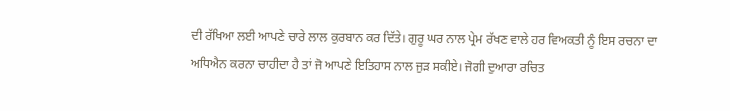ਦੀ ਰੱਖਿਆ ਲਈ ਆਪਣੇ ਚਾਰੇ ਲਾਲ ਕੁਰਬਾਨ ਕਰ ਦਿੱਤੇ। ਗੁਰੂ ਘਰ ਨਾਲ ਪ੍ਰੇਮ ਰੱਖਣ ਵਾਲੇ ਹਰ ਵਿਅਕਤੀ ਨੂੰ ਇਸ ਰਚਨਾ ਦਾ ਅਧਿਐਨ ਕਰਨਾ ਚਾਹੀਦਾ ਹੈ ਤਾਂ ਜੋ ਆਪਣੇ ਇਤਿਹਾਸ ਨਾਲ ਜੁੜ ਸਕੀਏ। ਜੋਗੀ ਦੁਆਰਾ ਰਚਿਤ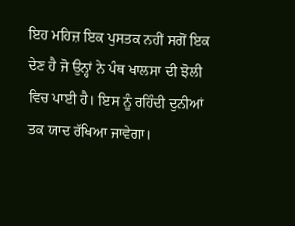ਇਹ ਮਹਿਜ਼ ਇਕ ਪੁਸਤਕ ਨਹੀਂ ਸਗੋਂ ਇਕ ਦੇਣ ਹੈ ਜੋ ਉਨ੍ਹਾਂ ਨੇ ਪੰਥ ਖਾਲਸਾ ਦੀ ਝੋਲੀ ਵਿਚ ਪਾਈ ਹੈ। ਇਸ ਨੂੰ ਰਹਿੰਦੀ ਦੁਨੀਆਂ ਤਕ ਯਾਦ ਰੱਖਿਆ ਜਾਵੇਗਾ।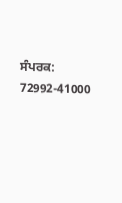ਸੰਪਰਕ: 72992-41000